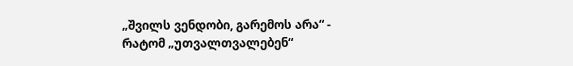„შვილს ვენდობი, გარემოს არა“ - რატომ „უთვალთვალებენ“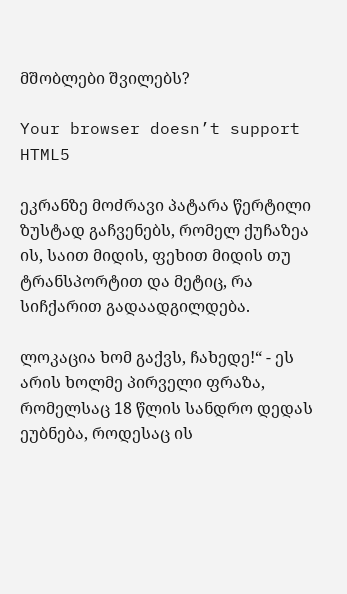მშობლები შვილებს?

Your browser doesn’t support HTML5

ეკრანზე მოძრავი პატარა წერტილი ზუსტად გაჩვენებს, რომელ ქუჩაზეა ის, საით მიდის, ფეხით მიდის თუ ტრანსპორტით და მეტიც, რა სიჩქარით გადაადგილდება.

ლოკაცია ხომ გაქვს, ჩახედე!“ - ეს არის ხოლმე პირველი ფრაზა, რომელსაც 18 წლის სანდრო დედას ეუბნება, როდესაც ის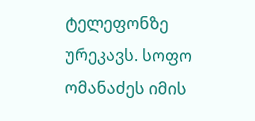ტელეფონზე ურეკავს. სოფო ომანაძეს იმის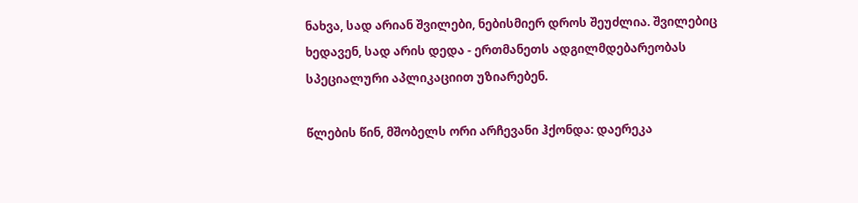ნახვა, სად არიან შვილები, ნებისმიერ დროს შეუძლია. შვილებიც ხედავენ, სად არის დედა - ერთმანეთს ადგილმდებარეობას სპეციალური აპლიკაციით უზიარებენ.

წლების წინ, მშობელს ორი არჩევანი ჰქონდა: დაერეკა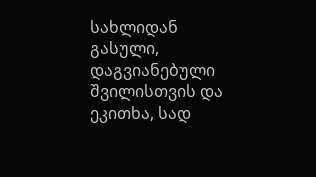სახლიდან გასული, დაგვიანებული შვილისთვის და ეკითხა, სად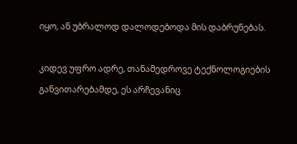იყო, ან უბრალოდ დალოდებოდა მის დაბრუნებას.

კიდევ უფრო ადრე, თანამედროვე ტექნოლოგიების განვითარებამდე, ეს არჩევანიც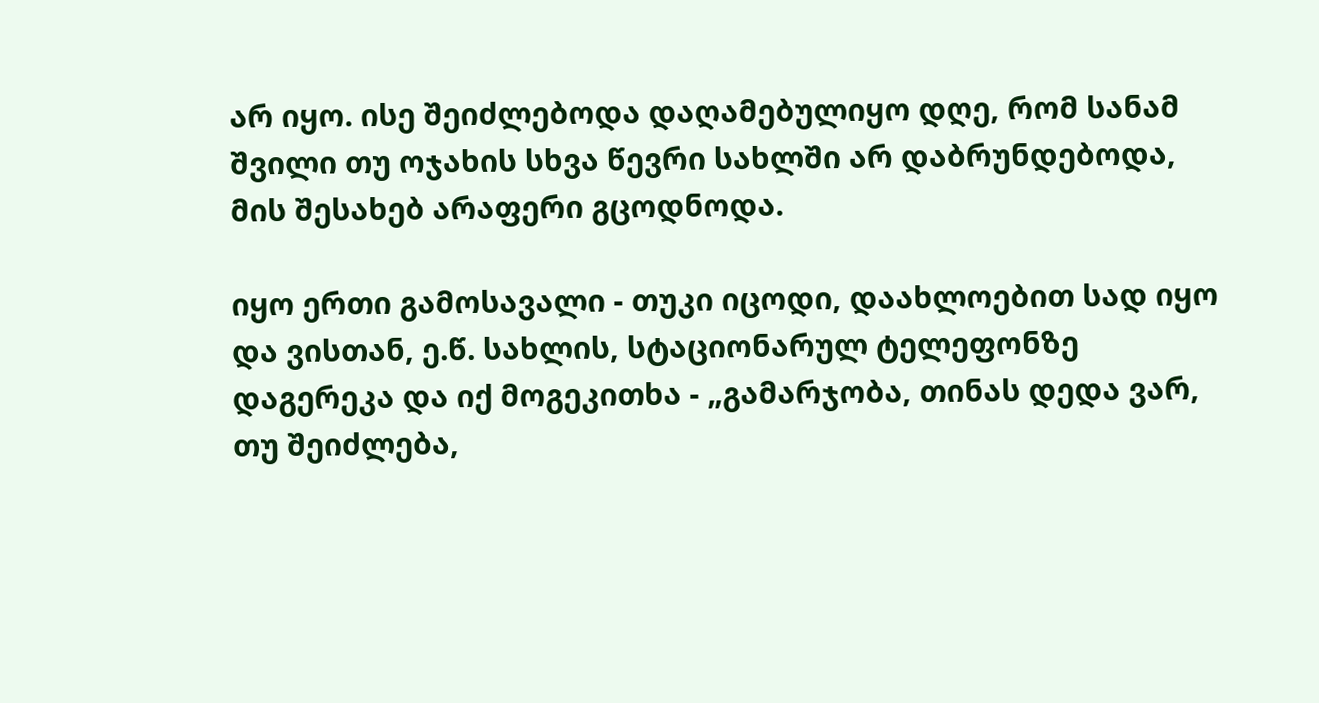არ იყო. ისე შეიძლებოდა დაღამებულიყო დღე, რომ სანამ შვილი თუ ოჯახის სხვა წევრი სახლში არ დაბრუნდებოდა, მის შესახებ არაფერი გცოდნოდა.

იყო ერთი გამოსავალი - თუკი იცოდი, დაახლოებით სად იყო და ვისთან, ე.წ. სახლის, სტაციონარულ ტელეფონზე დაგერეკა და იქ მოგეკითხა - „გამარჯობა, თინას დედა ვარ, თუ შეიძლება,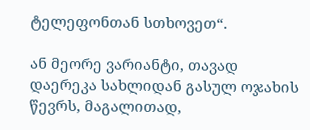ტელეფონთან სთხოვეთ“.

ან მეორე ვარიანტი, თავად დაერეკა სახლიდან გასულ ოჯახის წევრს, მაგალითად,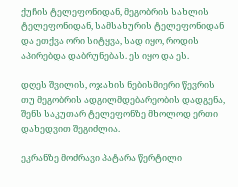ქუჩის ტელეფონიდან, მეგობრის სახლის ტელეფონიდან, სამსახურის ტელეფონიდან და ეთქვა ორი სიტყვა, სად იყო, როდის აპირებდა დაბრუნებას. ეს იყო და ეს.

დღეს შვილის, ოჯახის ნებისმიერი წევრის თუ მეგობრის ადგილმდებარეობის დადგენა, შენს საკუთარ ტელეფონზე მხოლოდ ერთი დახედვით შეგიძლია.

ეკრანზე მოძრავი პატარა წერტილი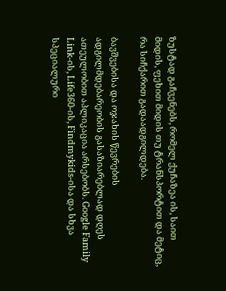ზუსტად გაჩვენებს, რომელ ქუჩაზეა ის, საით მიდის, ფეხით მიდის თუ ტრანსპორტით და მეტიც, რა სიჩქარით გადაადგილდება.

ბავშვებისა და ოჯახის წევრების ადგილმდებარეობის გასაზიარებლად დღეს ათეულობით აპლიკაცია არსებობს. Google Family Link-ის, Life360-ის, Findmykids-ისა და სხვა სპეციალური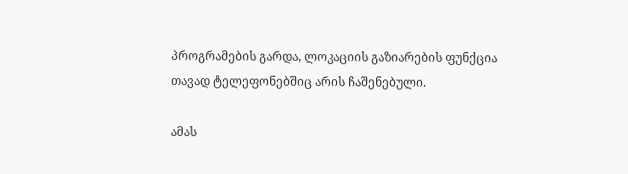პროგრამების გარდა, ლოკაციის გაზიარების ფუნქცია თავად ტელეფონებშიც არის ჩაშენებული.

ამას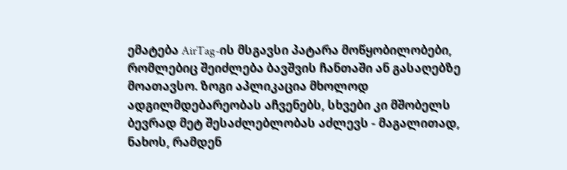ემატება AirTag-ის მსგავსი პატარა მოწყობილობები, რომლებიც შეიძლება ბავშვის ჩანთაში ან გასაღებზე მოათავსო. ზოგი აპლიკაცია მხოლოდ ადგილმდებარეობას აჩვენებს, სხვები კი მშობელს ბევრად მეტ შესაძლებლობას აძლევს - მაგალითად, ნახოს, რამდენ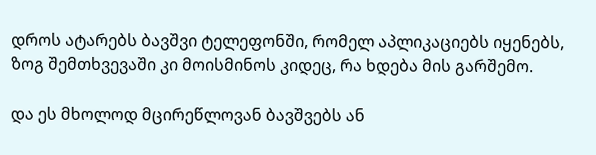დროს ატარებს ბავშვი ტელეფონში, რომელ აპლიკაციებს იყენებს, ზოგ შემთხვევაში კი მოისმინოს კიდეც, რა ხდება მის გარშემო.

და ეს მხოლოდ მცირეწლოვან ბავშვებს ან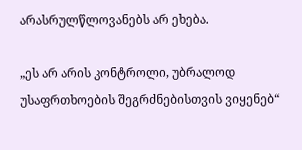არასრულწლოვანებს არ ეხება.

„ეს არ არის კონტროლი, უბრალოდ უსაფრთხოების შეგრძნებისთვის ვიყენებ“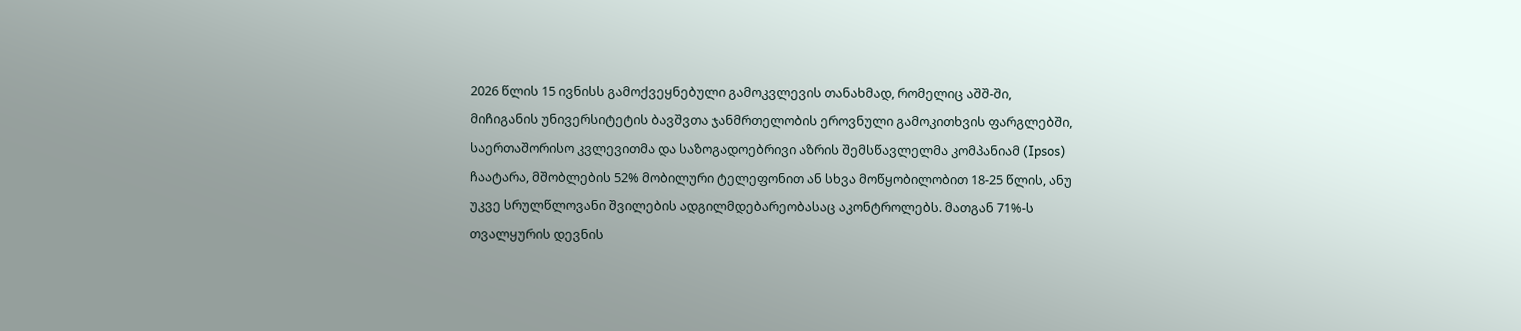2026 წლის 15 ივნისს გამოქვეყნებული გამოკვლევის თანახმად, რომელიც აშშ-ში, მიჩიგანის უნივერსიტეტის ბავშვთა ჯანმრთელობის ეროვნული გამოკითხვის ფარგლებში, საერთაშორისო კვლევითმა და საზოგადოებრივი აზრის შემსწავლელმა კომპანიამ (Ipsos) ჩაატარა, მშობლების 52% მობილური ტელეფონით ან სხვა მოწყობილობით 18-25 წლის, ანუ უკვე სრულწლოვანი შვილების ადგილმდებარეობასაც აკონტროლებს. მათგან 71%-ს თვალყურის დევნის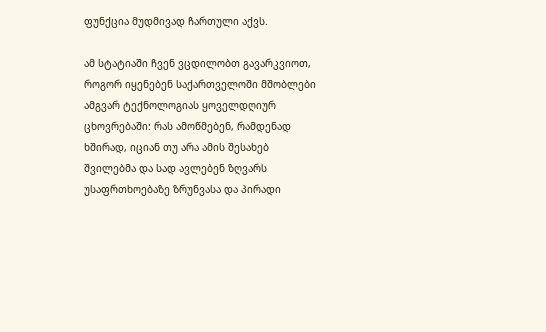ფუნქცია მუდმივად ჩართული აქვს.

ამ სტატიაში ჩვენ ვცდილობთ გავარკვიოთ, როგორ იყენებენ საქართველოში მშობლები ამგვარ ტექნოლოგიას ყოველდღიურ ცხოვრებაში: რას ამოწმებენ, რამდენად ხშირად, იციან თუ არა ამის შესახებ შვილებმა და სად ავლებენ ზღვარს უსაფრთხოებაზე ზრუნვასა და პირადი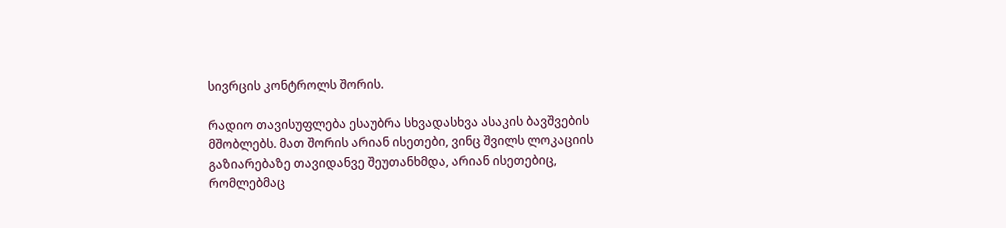სივრცის კონტროლს შორის.

რადიო თავისუფლება ესაუბრა სხვადასხვა ასაკის ბავშვების მშობლებს. მათ შორის არიან ისეთები, ვინც შვილს ლოკაციის გაზიარებაზე თავიდანვე შეუთანხმდა, არიან ისეთებიც, რომლებმაც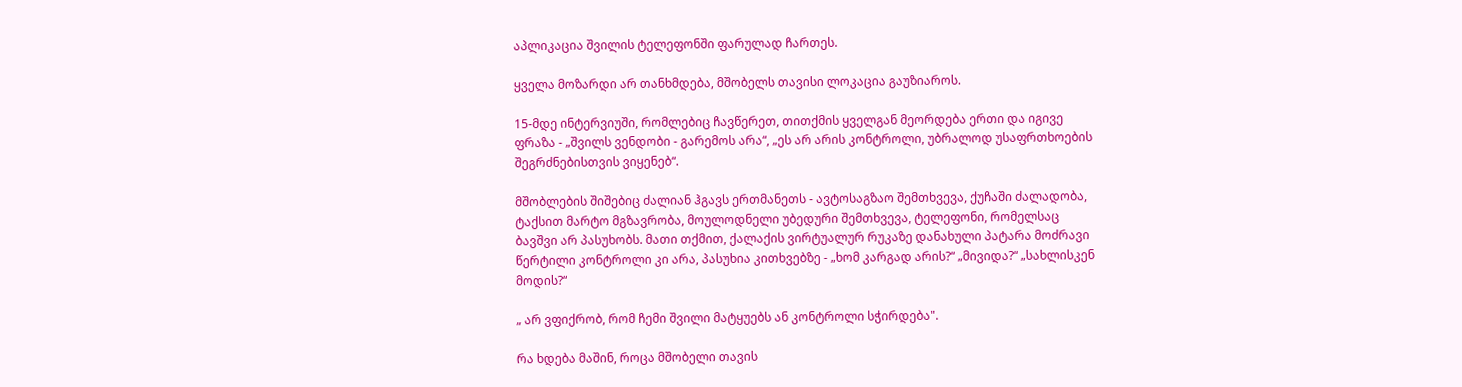აპლიკაცია შვილის ტელეფონში ფარულად ჩართეს.

ყველა მოზარდი არ თანხმდება, მშობელს თავისი ლოკაცია გაუზიაროს.

15-მდე ინტერვიუში, რომლებიც ჩავწერეთ, თითქმის ყველგან მეორდება ერთი და იგივე ფრაზა - „შვილს ვენდობი - გარემოს არა“, „ეს არ არის კონტროლი, უბრალოდ უსაფრთხოების შეგრძნებისთვის ვიყენებ“.

მშობლების შიშებიც ძალიან ჰგავს ერთმანეთს - ავტოსაგზაო შემთხვევა, ქუჩაში ძალადობა, ტაქსით მარტო მგზავრობა, მოულოდნელი უბედური შემთხვევა, ტელეფონი, რომელსაც ბავშვი არ პასუხობს. მათი თქმით, ქალაქის ვირტუალურ რუკაზე დანახული პატარა მოძრავი წერტილი კონტროლი კი არა, პასუხია კითხვებზე - „ხომ კარგად არის?“ „მივიდა?“ „სახლისკენ მოდის?“

„ არ ვფიქრობ, რომ ჩემი შვილი მატყუებს ან კონტროლი სჭირდება".

რა ხდება მაშინ, როცა მშობელი თავის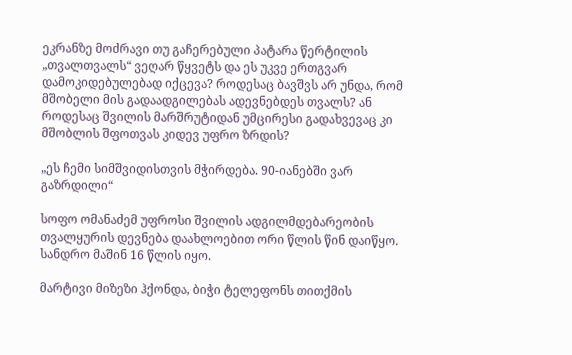ეკრანზე მოძრავი თუ გაჩერებული პატარა წერტილის „თვალთვალს“ ვეღარ წყვეტს და ეს უკვე ერთგვარ დამოკიდებულებად იქცევა? როდესაც ბავშვს არ უნდა, რომ მშობელი მის გადაადგილებას ადევნებდეს თვალს? ან როდესაც შვილის მარშრუტიდან უმცირესი გადახვევაც კი მშობლის შფოთვას კიდევ უფრო ზრდის?

„ეს ჩემი სიმშვიდისთვის მჭირდება. 90-იანებში ვარ გაზრდილი“

სოფო ომანაძემ უფროსი შვილის ადგილმდებარეობის თვალყურის დევნება დაახლოებით ორი წლის წინ დაიწყო. სანდრო მაშინ 16 წლის იყო.

მარტივი მიზეზი ჰქონდა, ბიჭი ტელეფონს თითქმის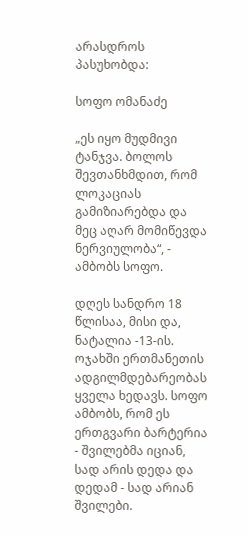არასდროს პასუხობდა:

სოფო ომანაძე

„ეს იყო მუდმივი ტანჯვა. ბოლოს შევთანხმდით, რომ ლოკაციას გამიზიარებდა და მეც აღარ მომიწევდა ნერვიულობა“, - ამბობს სოფო.

დღეს სანდრო 18 წლისაა, მისი და, ნატალია -13-ის. ოჯახში ერთმანეთის ადგილმდებარეობას ყველა ხედავს. სოფო ამბობს, რომ ეს ერთგვარი ბარტერია - შვილებმა იციან, სად არის დედა და დედამ - სად არიან შვილები.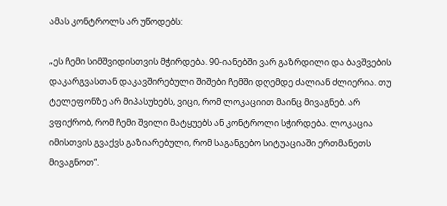ამას კონტროლს არ უწოდებს:

„ეს ჩემი სიმშვიდისთვის მჭირდება. 90-იანებში ვარ გაზრდილი და ბავშვების დაკარგვასთან დაკავშირებული შიშები ჩემში დღემდე ძალიან ძლიერია. თუ ტელეფონზე არ მიპასუხებს, ვიცი, რომ ლოკაციით მაინც მივაგნებ. არ ვფიქრობ, რომ ჩემი შვილი მატყუებს ან კონტროლი სჭირდება. ლოკაცია იმისთვის გვაქვს გაზიარებული, რომ საგანგებო სიტუაციაში ერთმანეთს მივაგნოთ“.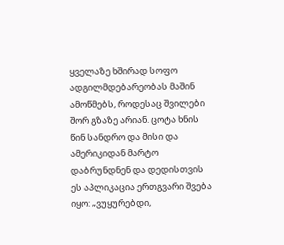ყველაზე ხშირად სოფო ადგილმდებარეობას მაშინ ამოწმებს, როდესაც შვილები შორ გზაზე არიან. ცოტა ხნის წინ სანდრო და მისი და ამერიკიდან მარტო დაბრუნდნენ და დედისთვის ეს აპლიკაცია ერთგვარი შვება იყო: „ვუყურებდი,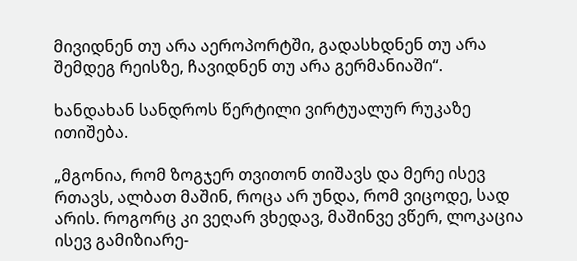მივიდნენ თუ არა აეროპორტში, გადასხდნენ თუ არა შემდეგ რეისზე, ჩავიდნენ თუ არა გერმანიაში“.

ხანდახან სანდროს წერტილი ვირტუალურ რუკაზე ითიშება.

„მგონია, რომ ზოგჯერ თვითონ თიშავს და მერე ისევ რთავს, ალბათ მაშინ, როცა არ უნდა, რომ ვიცოდე, სად არის. როგორც კი ვეღარ ვხედავ, მაშინვე ვწერ, ლოკაცია ისევ გამიზიარე-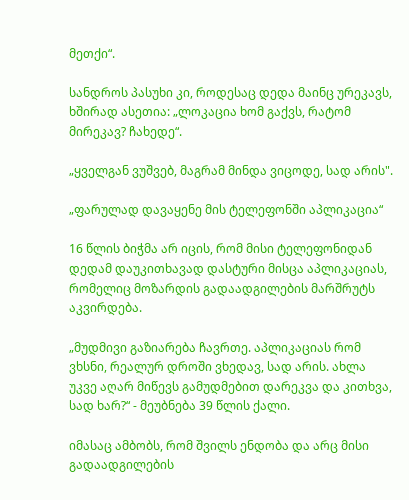მეთქი“.

სანდროს პასუხი კი, როდესაც დედა მაინც ურეკავს, ხშირად ასეთია: „ლოკაცია ხომ გაქვს, რატომ მირეკავ? ჩახედე“.

„ყველგან ვუშვებ, მაგრამ მინდა ვიცოდე, სად არის".

„ფარულად დავაყენე მის ტელეფონში აპლიკაცია“

16 წლის ბიჭმა არ იცის, რომ მისი ტელეფონიდან დედამ დაუკითხავად დასტური მისცა აპლიკაციას, რომელიც მოზარდის გადაადგილების მარშრუტს აკვირდება.

„მუდმივი გაზიარება ჩავრთე. აპლიკაციას რომ ვხსნი, რეალურ დროში ვხედავ, სად არის. ახლა უკვე აღარ მიწევს გამუდმებით დარეკვა და კითხვა, სად ხარ?“ - მეუბნება 39 წლის ქალი.

იმასაც ამბობს, რომ შვილს ენდობა და არც მისი გადაადგილების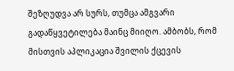შეზღუდვა არ სურს, თუმცა ამგვარი გადაწყვეტილება მაინც მიიღო. ამბობს, რომ მისთვის აპლიკაცია შვილის ქცევის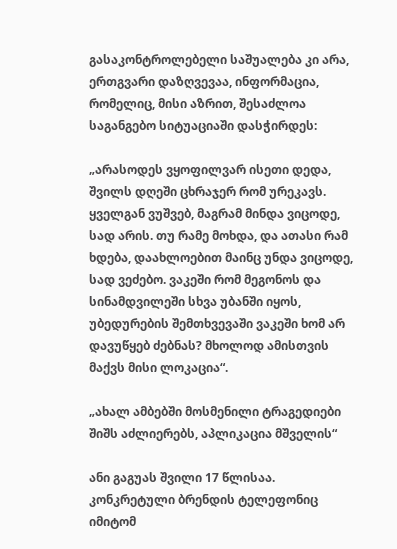გასაკონტროლებელი საშუალება კი არა, ერთგვარი დაზღვევაა, ინფორმაცია, რომელიც, მისი აზრით, შესაძლოა საგანგებო სიტუაციაში დასჭირდეს:

„არასოდეს ვყოფილვარ ისეთი დედა, შვილს დღეში ცხრაჯერ რომ ურეკავს. ყველგან ვუშვებ, მაგრამ მინდა ვიცოდე, სად არის. თუ რამე მოხდა, და ათასი რამ ხდება, დაახლოებით მაინც უნდა ვიცოდე, სად ვეძებო. ვაკეში რომ მეგონოს და სინამდვილეში სხვა უბანში იყოს, უბედურების შემთხვევაში ვაკეში ხომ არ დავუწყებ ძებნას? მხოლოდ ამისთვის მაქვს მისი ლოკაცია“.

„ახალ ამბებში მოსმენილი ტრაგედიები შიშს აძლიერებს, აპლიკაცია მშველის“

ანი გაგუას შვილი 17 წლისაა. კონკრეტული ბრენდის ტელეფონიც იმიტომ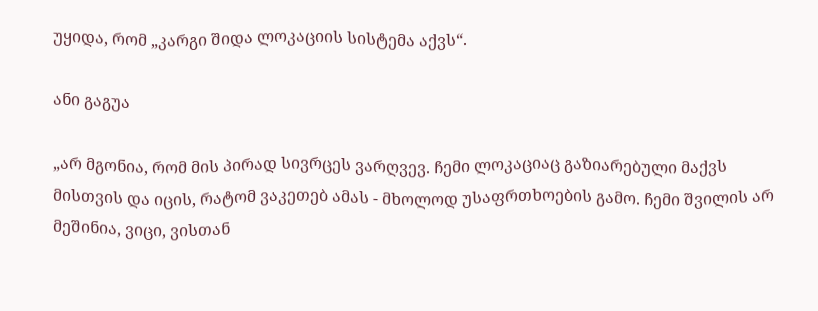უყიდა, რომ „კარგი შიდა ლოკაციის სისტემა აქვს“.

ანი გაგუა

„არ მგონია, რომ მის პირად სივრცეს ვარღვევ. ჩემი ლოკაციაც გაზიარებული მაქვს მისთვის და იცის, რატომ ვაკეთებ ამას - მხოლოდ უსაფრთხოების გამო. ჩემი შვილის არ მეშინია, ვიცი, ვისთან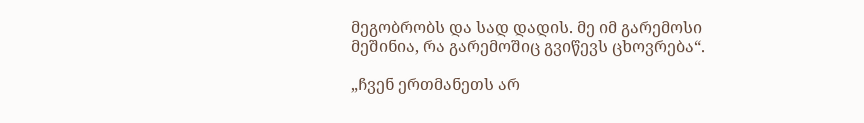მეგობრობს და სად დადის. მე იმ გარემოსი მეშინია, რა გარემოშიც გვიწევს ცხოვრება“.

„ჩვენ ერთმანეთს არ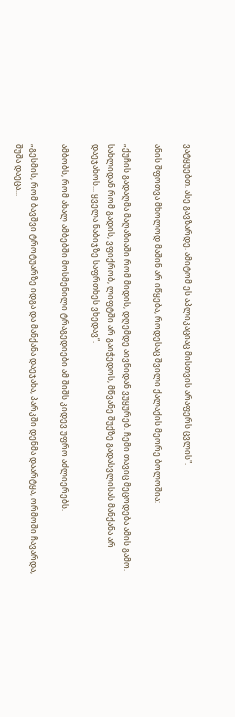ვატყუებთ. ასე გავზარდე. ამიტომ ეს აპლიკაციაც მისთვის არაფერს ცვლის".

ანის შფოთვა მხოლოდ მაშინ არ იწყება, როდესაც შვილი ქალაქის მეორე ბოლოშია:

„ქუჩის გადაღმა მაღაზიაში რომ მიდის, დღემდე აივნიდან ვუყურებ. ჩემი თავიც მეცოდება ამის გამო. სახლიდან რომ გადის, ვფიქრობ, ლიფტში არ გაიჭედოს, მწვანე შუქზე გადასვლისას მანქანა არ დაეჯახოს... ყველა ნაბიჯზე საფრთხეს ვხედავ“.

ამბობს, რომ ახალ ამბებში მოსმენილი ტრაგედიები ამ შიშს კიდევ უფრო აძლიერებს.

„გესმის, რომ ბავშვი ტროტუარზე იდგა და მანქანა დაეჯახა, პარკში დენმა დაარტყა, ორმოში ჩავარდა, შუშა დაეცა...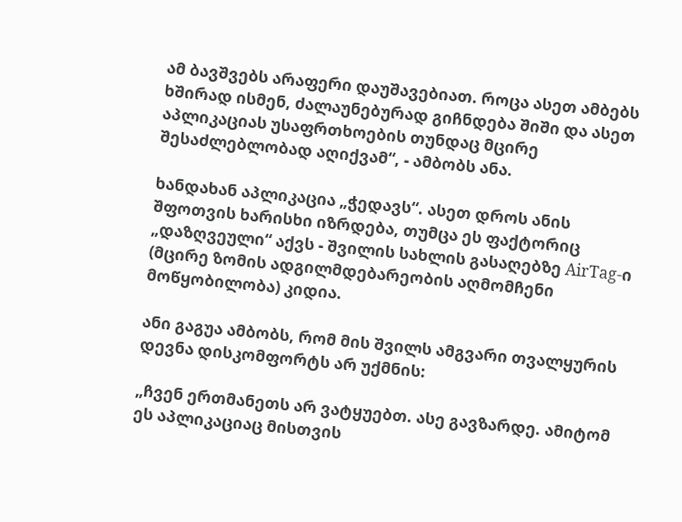ამ ბავშვებს არაფერი დაუშავებიათ. როცა ასეთ ამბებს ხშირად ისმენ, ძალაუნებურად გიჩნდება შიში და ასეთ აპლიკაციას უსაფრთხოების თუნდაც მცირე შესაძლებლობად აღიქვამ“, - ამბობს ანა.

ხანდახან აპლიკაცია „ჭედავს“. ასეთ დროს ანის შფოთვის ხარისხი იზრდება, თუმცა ეს ფაქტორიც „დაზღვეული“ აქვს - შვილის სახლის გასაღებზე AirTag-ი (მცირე ზომის ადგილმდებარეობის აღმომჩენი მოწყობილობა) კიდია.

ანი გაგუა ამბობს, რომ მის შვილს ამგვარი თვალყურის დევნა დისკომფორტს არ უქმნის:

„ჩვენ ერთმანეთს არ ვატყუებთ. ასე გავზარდე. ამიტომ ეს აპლიკაციაც მისთვის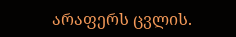არაფერს ცვლის.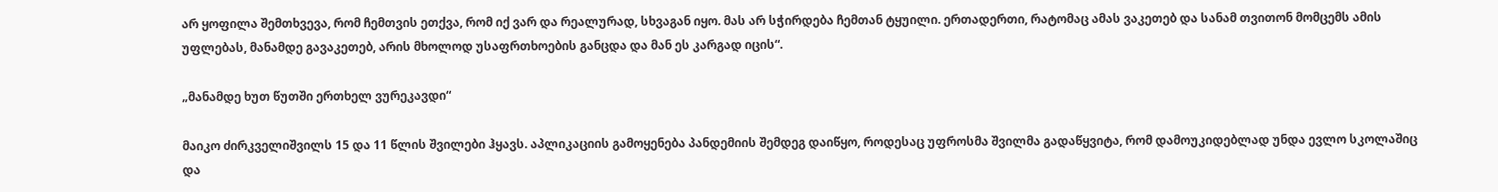არ ყოფილა შემთხვევა, რომ ჩემთვის ეთქვა, რომ იქ ვარ და რეალურად, სხვაგან იყო. მას არ სჭირდება ჩემთან ტყუილი. ერთადერთი, რატომაც ამას ვაკეთებ და სანამ თვითონ მომცემს ამის უფლებას, მანამდე გავაკეთებ, არის მხოლოდ უსაფრთხოების განცდა და მან ეს კარგად იცის“.

„მანამდე ხუთ წუთში ერთხელ ვურეკავდი“

მაიკო ძირკველიშვილს 15 და 11 წლის შვილები ჰყავს. აპლიკაციის გამოყენება პანდემიის შემდეგ დაიწყო, როდესაც უფროსმა შვილმა გადაწყვიტა, რომ დამოუკიდებლად უნდა ევლო სკოლაშიც და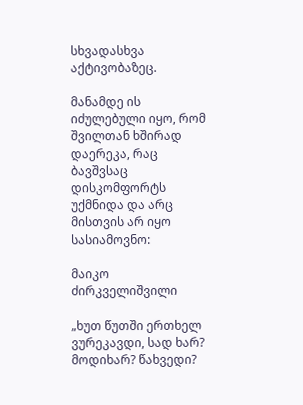სხვადასხვა აქტივობაზეც.

მანამდე ის იძულებული იყო, რომ შვილთან ხშირად დაერეკა, რაც ბავშვსაც დისკომფორტს უქმნიდა და არც მისთვის არ იყო სასიამოვნო:

მაიკო ძირკველიშვილი

„ხუთ წუთში ერთხელ ვურეკავდი, სად ხარ? მოდიხარ? წახვედი?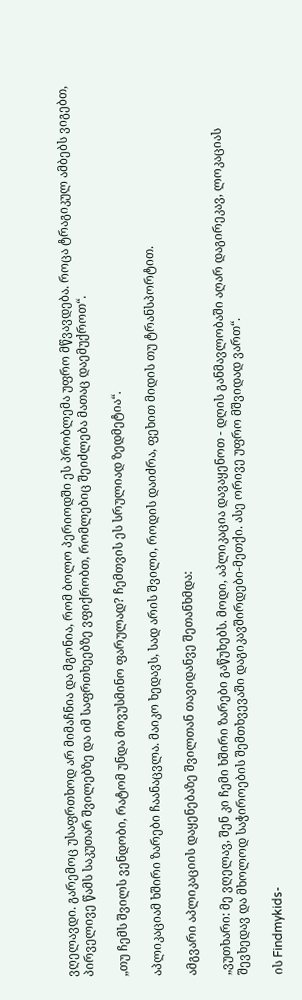ვღელავდი. გარემოც უსაფრთხოდ არ მიმაჩნია და მგონია, რომ ბოლო პერიოდში ეს პრობლემა უფრო მწვავდება. როცა ტრაგიკულ ამბებს ვიგებთ, პირველივე წამს საკუთარ შვილებზე და იმ საფრთხეებზე ვფიქრობთ, რომლებიც შეიძლება მათაც დაემუქროთ“.

„თუ ჩემს შვილს ვენდობი, რატომ უნდა მოვუსმინო ფარულად? ჩემთვის ეს სრულიად ზედმეტია“.

აპლიკაციამ ხშირი ზარები ჩაანაცვლა. მაიკო ხედავს, სად არის შვილი, როდის დაიძრა, ფეხით მიდის თუ ტრანსპორტით.

ამგვარი აპლიკაციის დაყენებაზე შვილთან თავიდანვე შეთანხმდა:

„ვუთხარი: მე ვღელავ, შენ კი ჩემი ხშირი ზარები გაწუხებს. მოდი, აპლიკაცია დავაყენოთ - დღის განმავლობაში აღარ დაგირეკავ, ლოკაციას შევხედავ და მხოლოდ საჭიროების შემთხვევაში დაგიკავშირდები-მეთქი. ასე ორივე უფრო მშვიდად ვართ“.

ის Findmykids-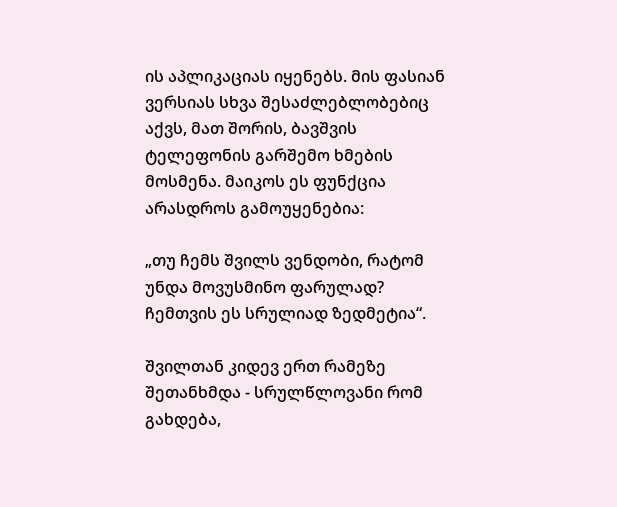ის აპლიკაციას იყენებს. მის ფასიან ვერსიას სხვა შესაძლებლობებიც აქვს, მათ შორის, ბავშვის ტელეფონის გარშემო ხმების მოსმენა. მაიკოს ეს ფუნქცია არასდროს გამოუყენებია:

„თუ ჩემს შვილს ვენდობი, რატომ უნდა მოვუსმინო ფარულად? ჩემთვის ეს სრულიად ზედმეტია“.

შვილთან კიდევ ერთ რამეზე შეთანხმდა - სრულწლოვანი რომ გახდება,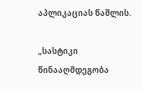აპლიკაციას წაშლის.

„სასტიკი წინააღმდეგობა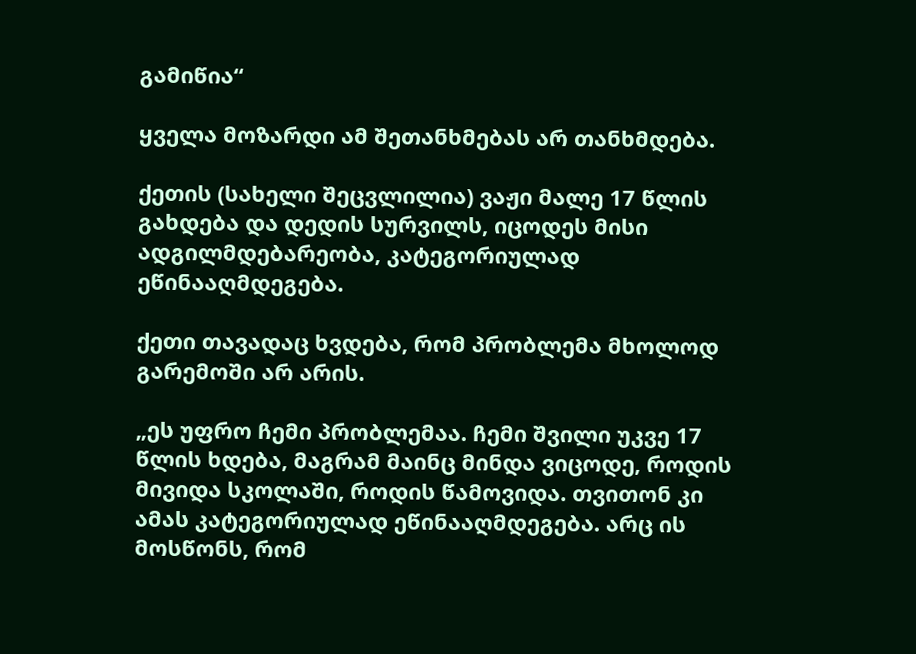გამიწია“

ყველა მოზარდი ამ შეთანხმებას არ თანხმდება.

ქეთის (სახელი შეცვლილია) ვაჟი მალე 17 წლის გახდება და დედის სურვილს, იცოდეს მისი ადგილმდებარეობა, კატეგორიულად ეწინააღმდეგება.

ქეთი თავადაც ხვდება, რომ პრობლემა მხოლოდ გარემოში არ არის.

„ეს უფრო ჩემი პრობლემაა. ჩემი შვილი უკვე 17 წლის ხდება, მაგრამ მაინც მინდა ვიცოდე, როდის მივიდა სკოლაში, როდის წამოვიდა. თვითონ კი ამას კატეგორიულად ეწინააღმდეგება. არც ის მოსწონს, რომ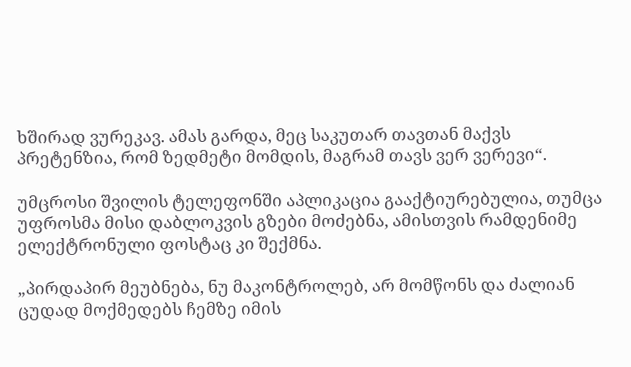ხშირად ვურეკავ. ამას გარდა, მეც საკუთარ თავთან მაქვს პრეტენზია, რომ ზედმეტი მომდის, მაგრამ თავს ვერ ვერევი“.

უმცროსი შვილის ტელეფონში აპლიკაცია გააქტიურებულია, თუმცა უფროსმა მისი დაბლოკვის გზები მოძებნა, ამისთვის რამდენიმე ელექტრონული ფოსტაც კი შექმნა.

„პირდაპირ მეუბნება, ნუ მაკონტროლებ, არ მომწონს და ძალიან ცუდად მოქმედებს ჩემზე იმის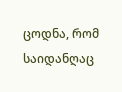ცოდნა, რომ საიდანღაც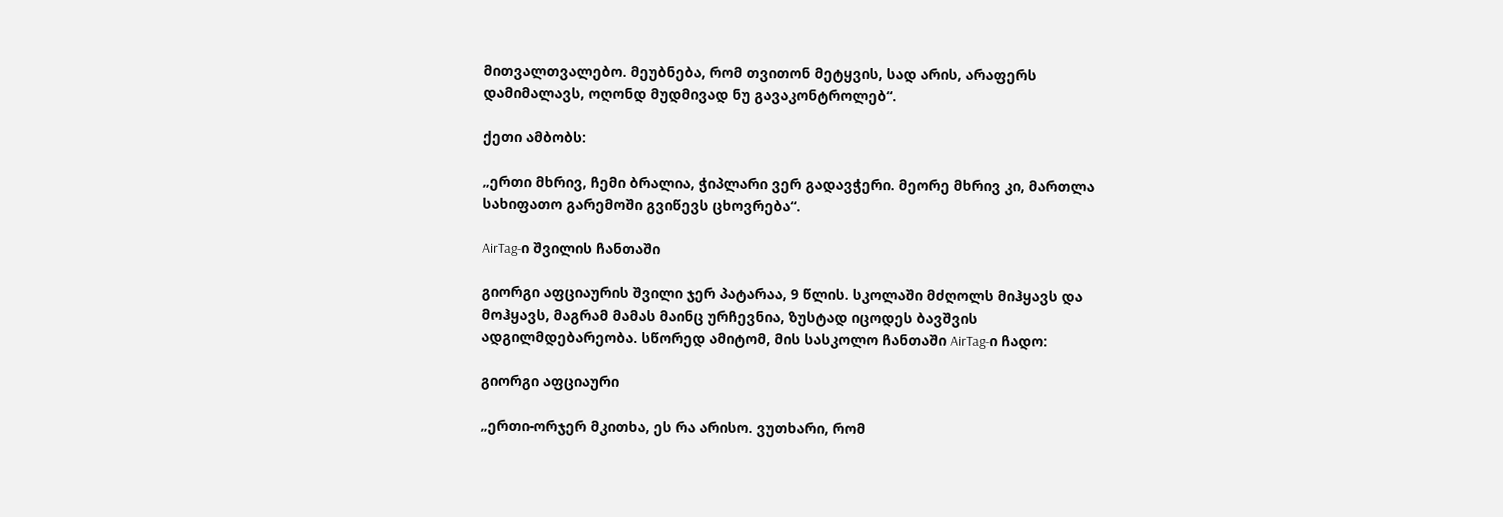მითვალთვალებო. მეუბნება, რომ თვითონ მეტყვის, სად არის, არაფერს დამიმალავს, ოღონდ მუდმივად ნუ გავაკონტროლებ“.

ქეთი ამბობს:

„ერთი მხრივ, ჩემი ბრალია, ჭიპლარი ვერ გადავჭერი. მეორე მხრივ კი, მართლა სახიფათო გარემოში გვიწევს ცხოვრება“.

AirTag-ი შვილის ჩანთაში

გიორგი აფციაურის შვილი ჯერ პატარაა, 9 წლის. სკოლაში მძღოლს მიჰყავს და მოჰყავს, მაგრამ მამას მაინც ურჩევნია, ზუსტად იცოდეს ბავშვის ადგილმდებარეობა. სწორედ ამიტომ, მის სასკოლო ჩანთაში AirTag-ი ჩადო:

გიორგი აფციაური

„ერთი-ორჯერ მკითხა, ეს რა არისო. ვუთხარი, რომ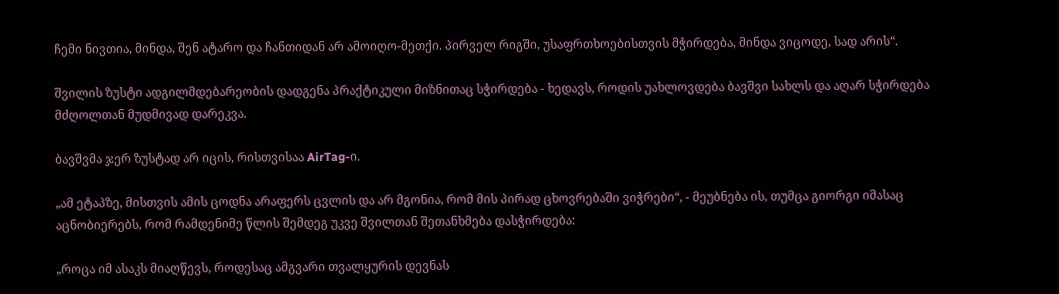ჩემი ნივთია, მინდა, შენ ატარო და ჩანთიდან არ ამოიღო-მეთქი. პირველ რიგში, უსაფრთხოებისთვის მჭირდება, მინდა ვიცოდე, სად არის“.

შვილის ზუსტი ადგილმდებარეობის დადგენა პრაქტიკული მიზნითაც სჭირდება - ხედავს, როდის უახლოვდება ბავშვი სახლს და აღარ სჭირდება მძღოლთან მუდმივად დარეკვა.

ბავშვმა ჯერ ზუსტად არ იცის, რისთვისაა AirTag-ი.

„ამ ეტაპზე, მისთვის ამის ცოდნა არაფერს ცვლის და არ მგონია, რომ მის პირად ცხოვრებაში ვიჭრები“, - მეუბნება ის, თუმცა გიორგი იმასაც აცნობიერებს, რომ რამდენიმე წლის შემდეგ უკვე შვილთან შეთანხმება დასჭირდება:

„როცა იმ ასაკს მიაღწევს, როდესაც ამგვარი თვალყურის დევნას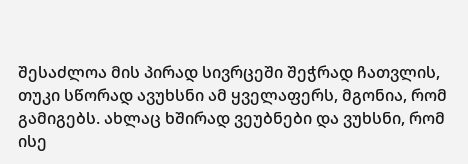შესაძლოა მის პირად სივრცეში შეჭრად ჩათვლის, თუკი სწორად ავუხსნი ამ ყველაფერს, მგონია, რომ გამიგებს. ახლაც ხშირად ვეუბნები და ვუხსნი, რომ ისე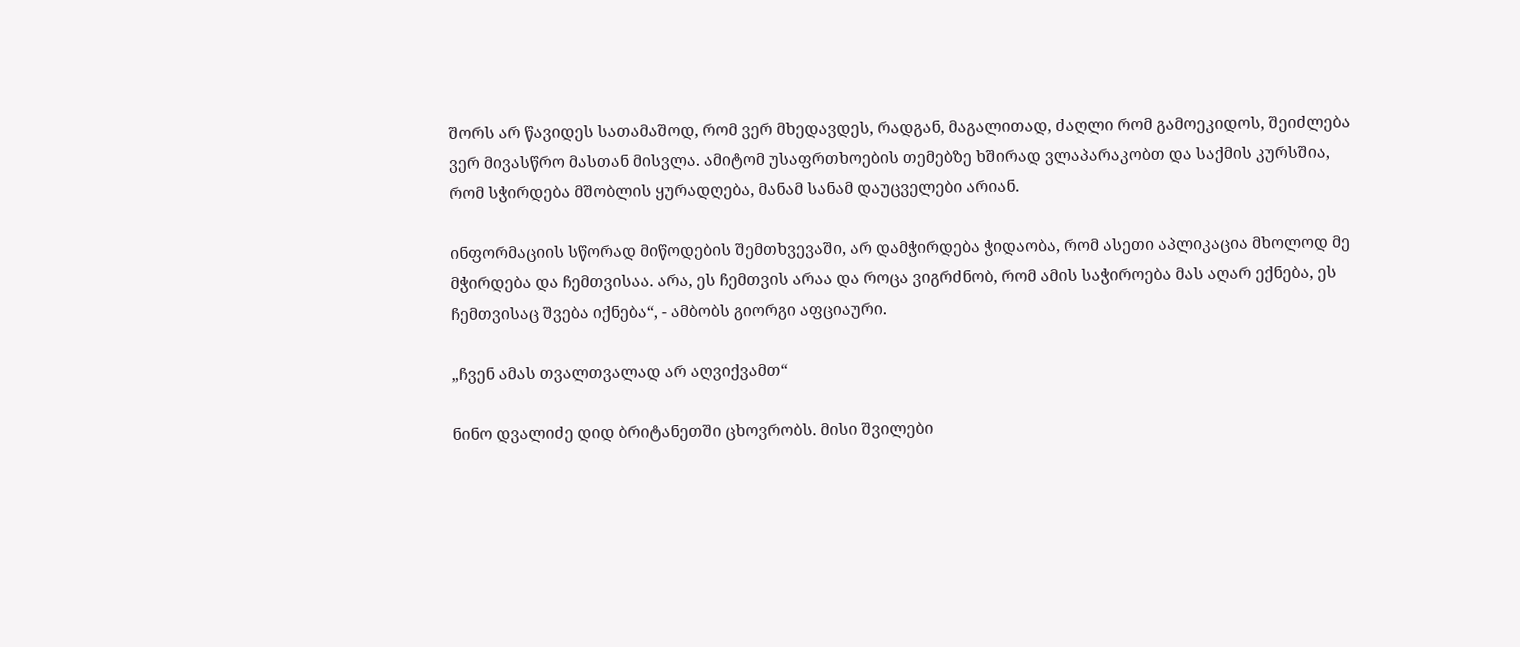შორს არ წავიდეს სათამაშოდ, რომ ვერ მხედავდეს, რადგან, მაგალითად, ძაღლი რომ გამოეკიდოს, შეიძლება ვერ მივასწრო მასთან მისვლა. ამიტომ უსაფრთხოების თემებზე ხშირად ვლაპარაკობთ და საქმის კურსშია, რომ სჭირდება მშობლის ყურადღება, მანამ სანამ დაუცველები არიან.

ინფორმაციის სწორად მიწოდების შემთხვევაში, არ დამჭირდება ჭიდაობა, რომ ასეთი აპლიკაცია მხოლოდ მე მჭირდება და ჩემთვისაა. არა, ეს ჩემთვის არაა და როცა ვიგრძნობ, რომ ამის საჭიროება მას აღარ ექნება, ეს ჩემთვისაც შვება იქნება“, - ამბობს გიორგი აფციაური.

„ჩვენ ამას თვალთვალად არ აღვიქვამთ“

ნინო დვალიძე დიდ ბრიტანეთში ცხოვრობს. მისი შვილები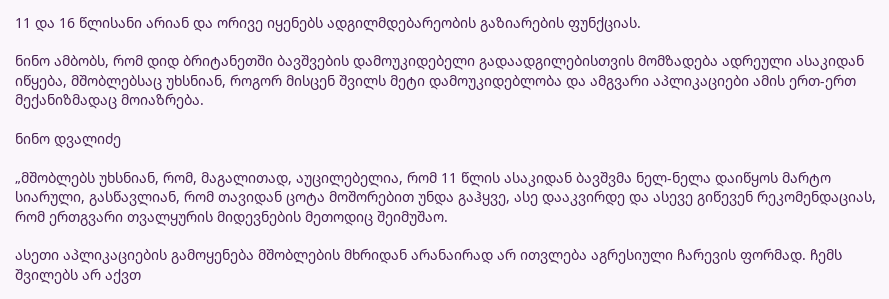11 და 16 წლისანი არიან და ორივე იყენებს ადგილმდებარეობის გაზიარების ფუნქციას.

ნინო ამბობს, რომ დიდ ბრიტანეთში ბავშვების დამოუკიდებელი გადაადგილებისთვის მომზადება ადრეული ასაკიდან იწყება, მშობლებსაც უხსნიან, როგორ მისცენ შვილს მეტი დამოუკიდებლობა და ამგვარი აპლიკაციები ამის ერთ-ერთ მექანიზმადაც მოიაზრება.

ნინო დვალიძე

„მშობლებს უხსნიან, რომ, მაგალითად, აუცილებელია, რომ 11 წლის ასაკიდან ბავშვმა ნელ-ნელა დაიწყოს მარტო სიარული, გასწავლიან, რომ თავიდან ცოტა მოშორებით უნდა გაჰყვე, ასე დააკვირდე და ასევე გიწევენ რეკომენდაციას, რომ ერთგვარი თვალყურის მიდევნების მეთოდიც შეიმუშაო.

ასეთი აპლიკაციების გამოყენება მშობლების მხრიდან არანაირად არ ითვლება აგრესიული ჩარევის ფორმად. ჩემს შვილებს არ აქვთ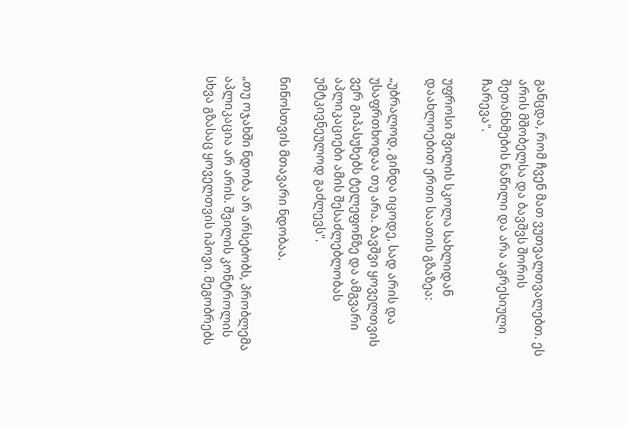განცდა, რომ ჩვენ მათ ვუთვალთვალებთ. ეს არის მშობელსა და ბავშვს შორის შეთანხმების ნაწილი და არა აგრესიული ჩარევა".

უფროსი შვილის სკოლა სახლიდან დაახლოებით ერთი საათის გზაზეა:

„უბრალოდ, გინდა იცოდე, სად არის და უსაფრთხოდაა თუ არა. ბავშვი ყოველთვის ვერ გიპასუხებს ტელეფონზე და ამგვარი აპლიკაციები ამის შესაძლებლობას უმტკივნეულოდ გაძლევს".

ნინოსთვის მთავარი ნდობაა.

„თუ ოჯახში ნდობა არ არსებობს, პრობლემა აპლიკაცია არ არის. შვილის კონტროლის სხვა გზასაც ყოველთვის იპოვი. მეგობრებს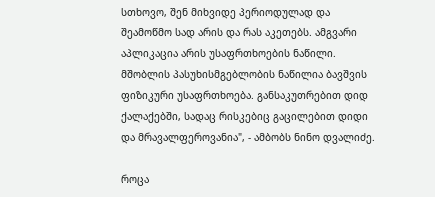სთხოვო, შენ მიხვიდე პერიოდულად და შეამოწმო სად არის და რას აკეთებს. ამგვარი აპლიკაცია არის უსაფრთხოების ნაწილი. მშობლის პასუხისმგებლობის ნაწილია ბავშვის ფიზიკური უსაფრთხოება. განსაკუთრებით დიდ ქალაქებში, სადაც რისკებიც გაცილებით დიდი და მრავალფეროვანია", - ამბობს ნინო დვალიძე.

როცა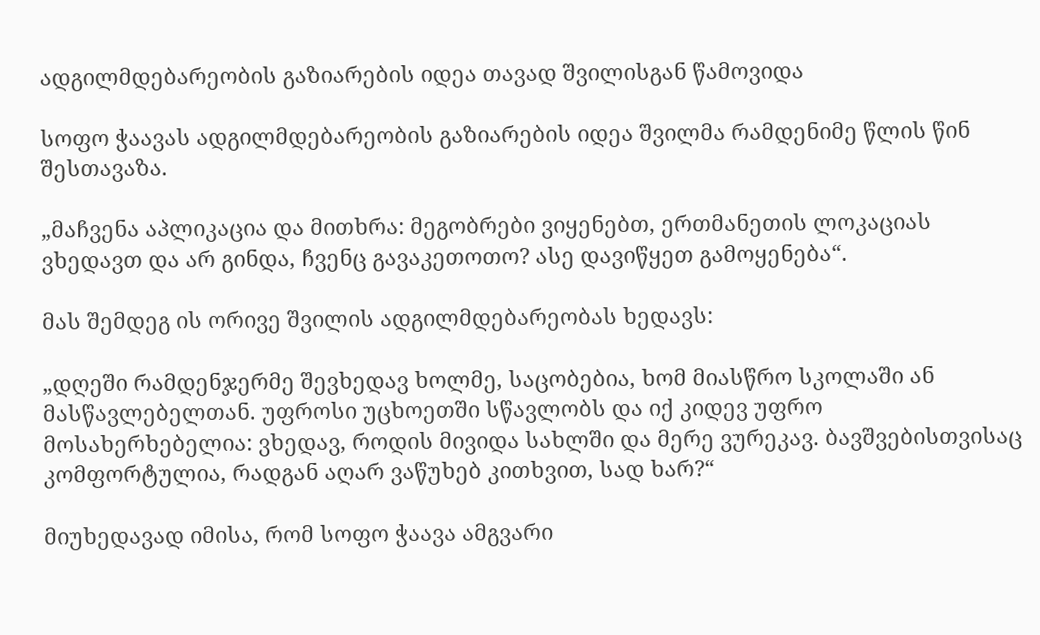ადგილმდებარეობის გაზიარების იდეა თავად შვილისგან წამოვიდა

სოფო ჭაავას ადგილმდებარეობის გაზიარების იდეა შვილმა რამდენიმე წლის წინ შესთავაზა.

„მაჩვენა აპლიკაცია და მითხრა: მეგობრები ვიყენებთ, ერთმანეთის ლოკაციას ვხედავთ და არ გინდა, ჩვენც გავაკეთოთო? ასე დავიწყეთ გამოყენება“.

მას შემდეგ ის ორივე შვილის ადგილმდებარეობას ხედავს:

„დღეში რამდენჯერმე შევხედავ ხოლმე, საცობებია, ხომ მიასწრო სკოლაში ან მასწავლებელთან. უფროსი უცხოეთში სწავლობს და იქ კიდევ უფრო მოსახერხებელია: ვხედავ, როდის მივიდა სახლში და მერე ვურეკავ. ბავშვებისთვისაც კომფორტულია, რადგან აღარ ვაწუხებ კითხვით, სად ხარ?“

მიუხედავად იმისა, რომ სოფო ჭაავა ამგვარი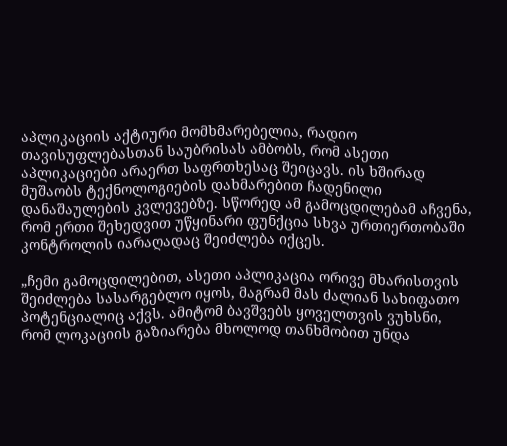აპლიკაციის აქტიური მომხმარებელია, რადიო თავისუფლებასთან საუბრისას ამბობს, რომ ასეთი აპლიკაციები არაერთ საფრთხესაც შეიცავს. ის ხშირად მუშაობს ტექნოლოგიების დახმარებით ჩადენილი დანაშაულების კვლევებზე. სწორედ ამ გამოცდილებამ აჩვენა, რომ ერთი შეხედვით უწყინარი ფუნქცია სხვა ურთიერთობაში კონტროლის იარაღადაც შეიძლება იქცეს.

„ჩემი გამოცდილებით, ასეთი აპლიკაცია ორივე მხარისთვის შეიძლება სასარგებლო იყოს, მაგრამ მას ძალიან სახიფათო პოტენციალიც აქვს. ამიტომ ბავშვებს ყოველთვის ვუხსნი, რომ ლოკაციის გაზიარება მხოლოდ თანხმობით უნდა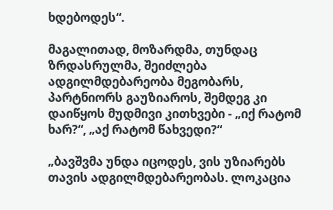ხდებოდეს“.

მაგალითად, მოზარდმა, თუნდაც ზრდასრულმა, შეიძლება ადგილმდებარეობა მეგობარს, პარტნიორს გაუზიაროს, შემდეგ კი დაიწყოს მუდმივი კითხვები - „იქ რატომ ხარ?“, „აქ რატომ წახვედი?“

„ბავშვმა უნდა იცოდეს, ვის უზიარებს თავის ადგილმდებარეობას. ლოკაცია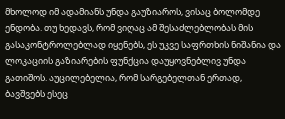მხოლოდ იმ ადამიანს უნდა გაუზიაროს, ვისაც ბოლომდე ენდობა. თუ ხედავს, რომ ვიღაც ამ შესაძლებლობას მის გასაკონტროლებლად იყენებს, ეს უკვე საფრთხის ნიშანია და ლოკაციის გაზიარების ფუნქცია დაუყოვნებლივ უნდა გათიშოს. აუცილებელია, რომ სარგებელთან ერთად, ბავშვებს ესეც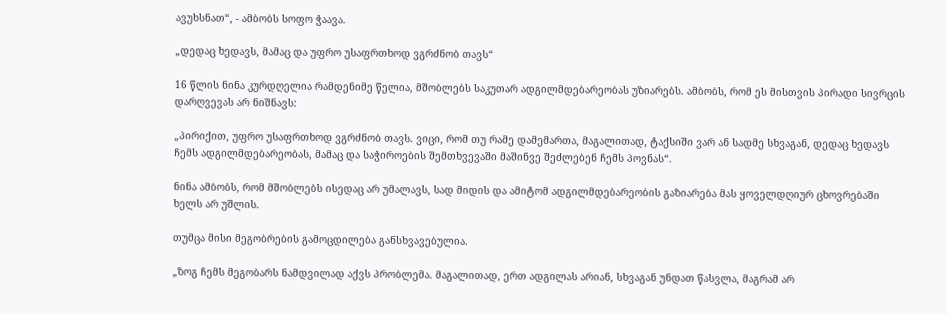ავუხსნათ“, - ამბობს სოფო ჭაავა.

„დედაც ხედავს, მამაც და უფრო უსაფრთხოდ ვგრძნობ თავს“

16 წლის ნინა კურდღელია რამდენიმე წელია, მშობლებს საკუთარ ადგილმდებარეობას უზიარებს. ამბობს, რომ ეს მისთვის პირადი სივრცის დარღვევას არ ნიშნავს:

„პირიქით, უფრო უსაფრთხოდ ვგრძნობ თავს. ვიცი, რომ თუ რამე დამემართა, მაგალითად, ტაქსიში ვარ ან სადმე სხვაგან, დედაც ხედავს ჩემს ადგილმდებარეობას, მამაც და საჭიროების შემთხვევაში მაშინვე შეძლებენ ჩემს პოვნას“.

ნინა ამბობს, რომ მშობლებს ისედაც არ უმალავს, სად მიდის და ამიტომ ადგილმდებარეობის გაზიარება მას ყოველდღიურ ცხოვრებაში ხელს არ უშლის.

თუმცა მისი მეგობრების გამოცდილება განსხვავებულია.

„ზოგ ჩემს მეგობარს ნამდვილად აქვს პრობლემა. მაგალითად, ერთ ადგილას არიან, სხვაგან უნდათ წასვლა, მაგრამ არ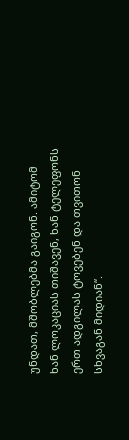უნდათ, მშობლებმა გაიგონ. ამიტომ ხან ლოკაციას თიშავენ, ხან ტელეფონს ერთ ადგილას ტოვებენ და თვითონ სხვაგან მიდიან“.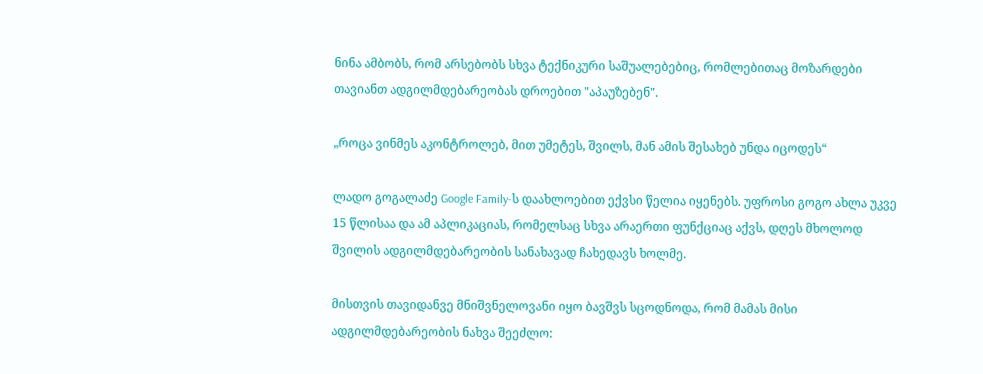ნინა ამბობს, რომ არსებობს სხვა ტექნიკური საშუალებებიც, რომლებითაც მოზარდები თავიანთ ადგილმდებარეობას დროებით "აპაუზებენ".

„როცა ვინმეს აკონტროლებ, მით უმეტეს, შვილს, მან ამის შესახებ უნდა იცოდეს“

ლადო გოგალაძე Google Family-ს დაახლოებით ექვსი წელია იყენებს. უფროსი გოგო ახლა უკვე 15 წლისაა და ამ აპლიკაციას, რომელსაც სხვა არაერთი ფუნქციაც აქვს, დღეს მხოლოდ შვილის ადგილმდებარეობის სანახავად ჩახედავს ხოლმე.

მისთვის თავიდანვე მნიშვნელოვანი იყო ბავშვს სცოდნოდა, რომ მამას მისი ადგილმდებარეობის ნახვა შეეძლო: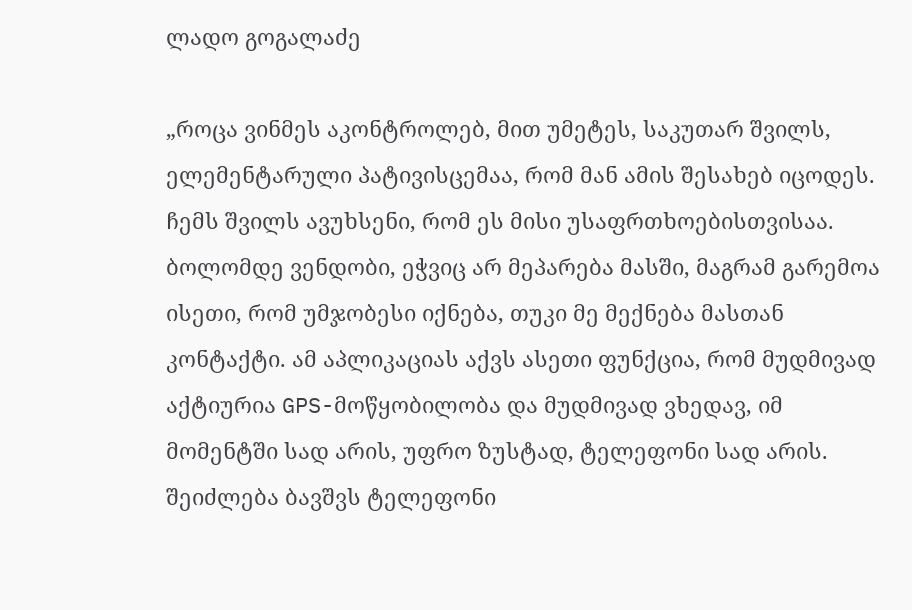ლადო გოგალაძე

„როცა ვინმეს აკონტროლებ, მით უმეტეს, საკუთარ შვილს, ელემენტარული პატივისცემაა, რომ მან ამის შესახებ იცოდეს. ჩემს შვილს ავუხსენი, რომ ეს მისი უსაფრთხოებისთვისაა. ბოლომდე ვენდობი, ეჭვიც არ მეპარება მასში, მაგრამ გარემოა ისეთი, რომ უმჯობესი იქნება, თუკი მე მექნება მასთან კონტაქტი. ამ აპლიკაციას აქვს ასეთი ფუნქცია, რომ მუდმივად აქტიურია GPS-მოწყობილობა და მუდმივად ვხედავ, იმ მომენტში სად არის, უფრო ზუსტად, ტელეფონი სად არის. შეიძლება ბავშვს ტელეფონი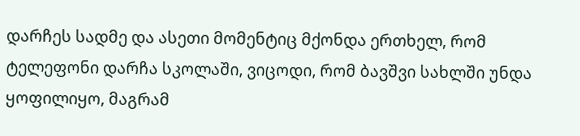დარჩეს სადმე და ასეთი მომენტიც მქონდა ერთხელ, რომ ტელეფონი დარჩა სკოლაში, ვიცოდი, რომ ბავშვი სახლში უნდა ყოფილიყო, მაგრამ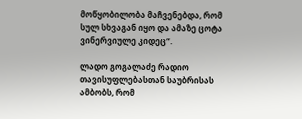მოწყობილობა მაჩვენებდა, რომ სულ სხვაგან იყო და ამაზე ცოტა ვინერვიულე კიდეც“.

ლადო გოგალაძე რადიო თავისუფლებასთან საუბრისას ამბობს, რომ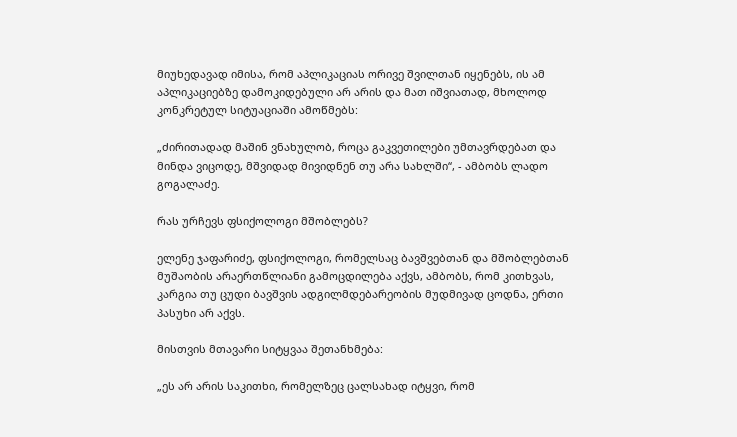მიუხედავად იმისა, რომ აპლიკაციას ორივე შვილთან იყენებს, ის ამ აპლიკაციებზე დამოკიდებული არ არის და მათ იშვიათად, მხოლოდ კონკრეტულ სიტუაციაში ამოწმებს:

„ძირითადად მაშინ ვნახულობ, როცა გაკვეთილები უმთავრდებათ და მინდა ვიცოდე, მშვიდად მივიდნენ თუ არა სახლში“, - ამბობს ლადო გოგალაძე.

რას ურჩევს ფსიქოლოგი მშობლებს?

ელენე ჯაფარიძე, ფსიქოლოგი, რომელსაც ბავშვებთან და მშობლებთან მუშაობის არაერთწლიანი გამოცდილება აქვს, ამბობს, რომ კითხვას, კარგია თუ ცუდი ბავშვის ადგილმდებარეობის მუდმივად ცოდნა, ერთი პასუხი არ აქვს.

მისთვის მთავარი სიტყვაა შეთანხმება:

„ეს არ არის საკითხი, რომელზეც ცალსახად იტყვი, რომ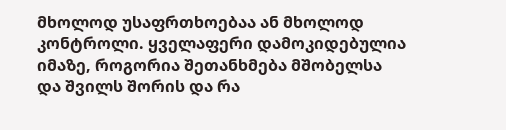მხოლოდ უსაფრთხოებაა ან მხოლოდ კონტროლი. ყველაფერი დამოკიდებულია იმაზე, როგორია შეთანხმება მშობელსა და შვილს შორის და რა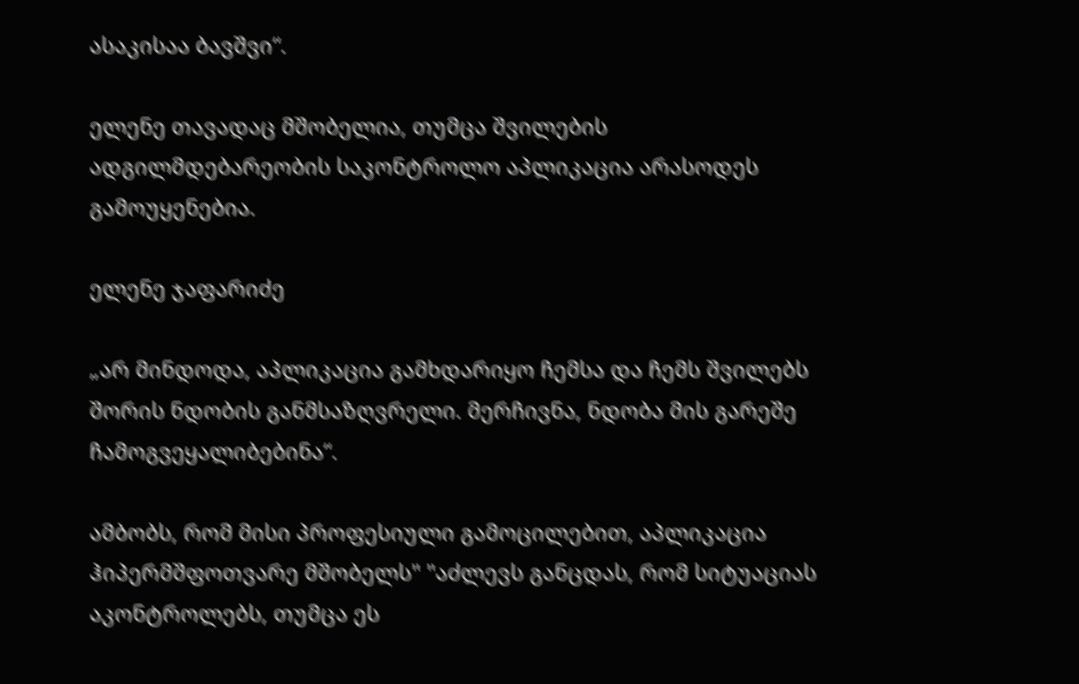ასაკისაა ბავშვი“.

ელენე თავადაც მშობელია, თუმცა შვილების ადგილმდებარეობის საკონტროლო აპლიკაცია არასოდეს გამოუყენებია.

ელენე ჯაფარიძე

„არ მინდოდა, აპლიკაცია გამხდარიყო ჩემსა და ჩემს შვილებს შორის ნდობის განმსაზღვრელი. მერჩივნა, ნდობა მის გარეშე ჩამოგვეყალიბებინა“.

ამბობს, რომ მისი პროფესიული გამოცილებით, აპლიკაცია ჰიპერმშფოთვარე მშობელს" "აძლევს განცდას, რომ სიტუაციას აკონტროლებს, თუმცა ეს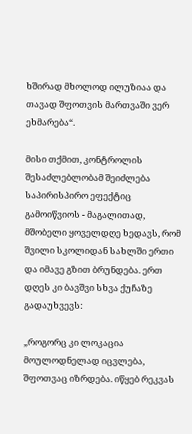ხშირად მხოლოდ ილუზიაა და თავად შფოთვის მართვაში ვერ ეხმარება“.

მისი თქმით, კონტროლის შესაძლებლობამ შეიძლება საპირისპირო ეფექტიც გამოიწვიოს - მაგალითად, მშობელი ყოველდღე ხედავს, რომ შვილი სკოლიდან სახლში ერთი და იმავე გზით ბრუნდება. ერთ დღეს კი ბავშვი სხვა ქუჩაზე გადაუხვევს:

„როგორც კი ლოკაცია მოულოდნელად იცვლება, შფოთვაც იზრდება. იწყებ რეკვას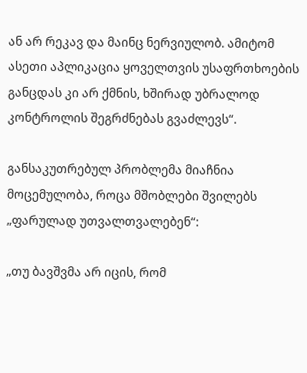ან არ რეკავ და მაინც ნერვიულობ. ამიტომ ასეთი აპლიკაცია ყოველთვის უსაფრთხოების განცდას კი არ ქმნის, ხშირად უბრალოდ კონტროლის შეგრძნებას გვაძლევს“.

განსაკუთრებულ პრობლემა მიაჩნია მოცემულობა, როცა მშობლები შვილებს „ფარულად უთვალთვალებენ“:

„თუ ბავშვმა არ იცის, რომ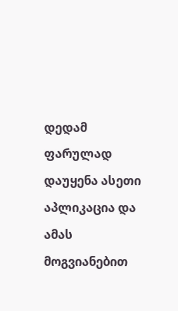დედამ ფარულად დაუყენა ასეთი აპლიკაცია და ამას მოგვიანებით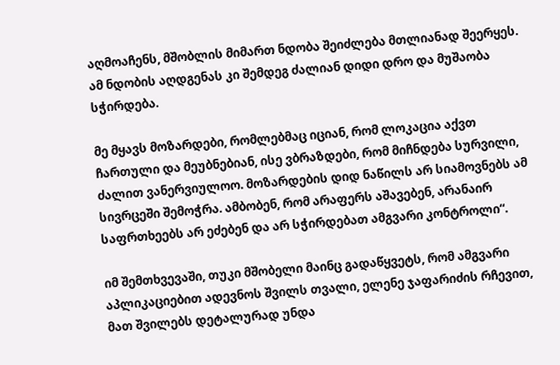აღმოაჩენს, მშობლის მიმართ ნდობა შეიძლება მთლიანად შეერყეს. ამ ნდობის აღდგენას კი შემდეგ ძალიან დიდი დრო და მუშაობა სჭირდება.

მე მყავს მოზარდები, რომლებმაც იციან, რომ ლოკაცია აქვთ ჩართული და მეუბნებიან, ისე ვბრაზდები, რომ მიჩნდება სურვილი, ძალით ვანერვიულოო. მოზარდების დიდ ნაწილს არ სიამოვნებს ამ სივრცეში შემოჭრა. ამბობენ, რომ არაფერს აშავებენ, არანაირ საფრთხეებს არ ეძებენ და არ სჭირდებათ ამგვარი კონტროლი“.

იმ შემთხვევაში, თუკი მშობელი მაინც გადაწყვეტს, რომ ამგვარი აპლიკაციებით ადევნოს შვილს თვალი, ელენე ჯაფარიძის რჩევით, მათ შვილებს დეტალურად უნდა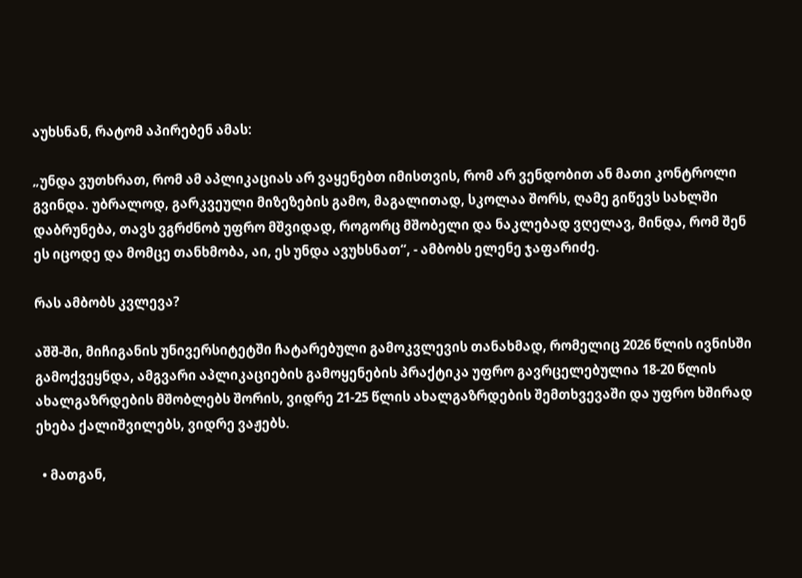აუხსნან, რატომ აპირებენ ამას:

„უნდა ვუთხრათ, რომ ამ აპლიკაციას არ ვაყენებთ იმისთვის, რომ არ ვენდობით ან მათი კონტროლი გვინდა. უბრალოდ, გარკვეული მიზეზების გამო, მაგალითად, სკოლაა შორს, ღამე გიწევს სახლში დაბრუნება, თავს ვგრძნობ უფრო მშვიდად, როგორც მშობელი და ნაკლებად ვღელავ, მინდა, რომ შენ ეს იცოდე და მომცე თანხმობა, აი, ეს უნდა ავუხსნათ“, - ამბობს ელენე ჯაფარიძე.

რას ამბობს კვლევა?

აშშ-ში, მიჩიგანის უნივერსიტეტში ჩატარებული გამოკვლევის თანახმად, რომელიც 2026 წლის ივნისში გამოქვეყნდა, ამგვარი აპლიკაციების გამოყენების პრაქტიკა უფრო გავრცელებულია 18-20 წლის ახალგაზრდების მშობლებს შორის, ვიდრე 21-25 წლის ახალგაზრდების შემთხვევაში და უფრო ხშირად ეხება ქალიშვილებს, ვიდრე ვაჟებს.

  • მათგან,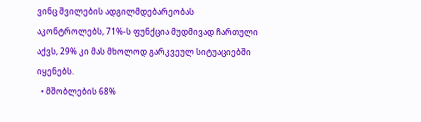ვინც შვილების ადგილმდებარეობას აკონტროლებს, 71%-ს ფუნქცია მუდმივად ჩართული აქვს, 29% კი მას მხოლოდ გარკვეულ სიტუაციებში იყენებს.
  • მშობლების 68%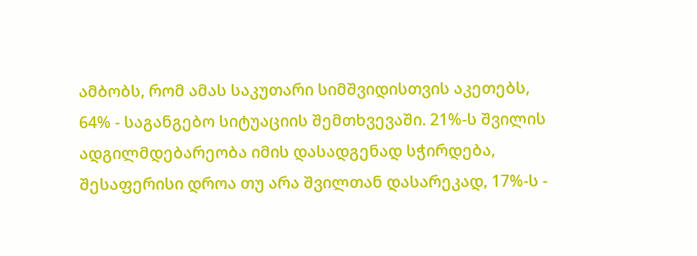ამბობს, რომ ამას საკუთარი სიმშვიდისთვის აკეთებს, 64% - საგანგებო სიტუაციის შემთხვევაში. 21%-ს შვილის ადგილმდებარეობა იმის დასადგენად სჭირდება, შესაფერისი დროა თუ არა შვილთან დასარეკად, 17%-ს -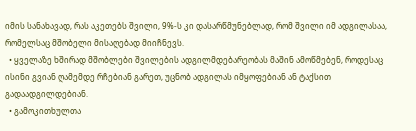იმის სანახავად, რას აკეთებს შვილი, 9%-ს კი დასარწმუნებლად, რომ შვილი იმ ადგილასაა, რომელსაც მშობელი მისაღებად მიიჩნევს.
  • ყველაზე ხშირად მშობლები შვილების ადგილმდებარეობას მაშინ ამოწმებენ, როდესაც ისინი გვიან ღამემდე რჩებიან გარეთ, უცნობ ადგილას იმყოფებიან ან ტაქსით გადაადგილდებიან.
  • გამოკითხულთა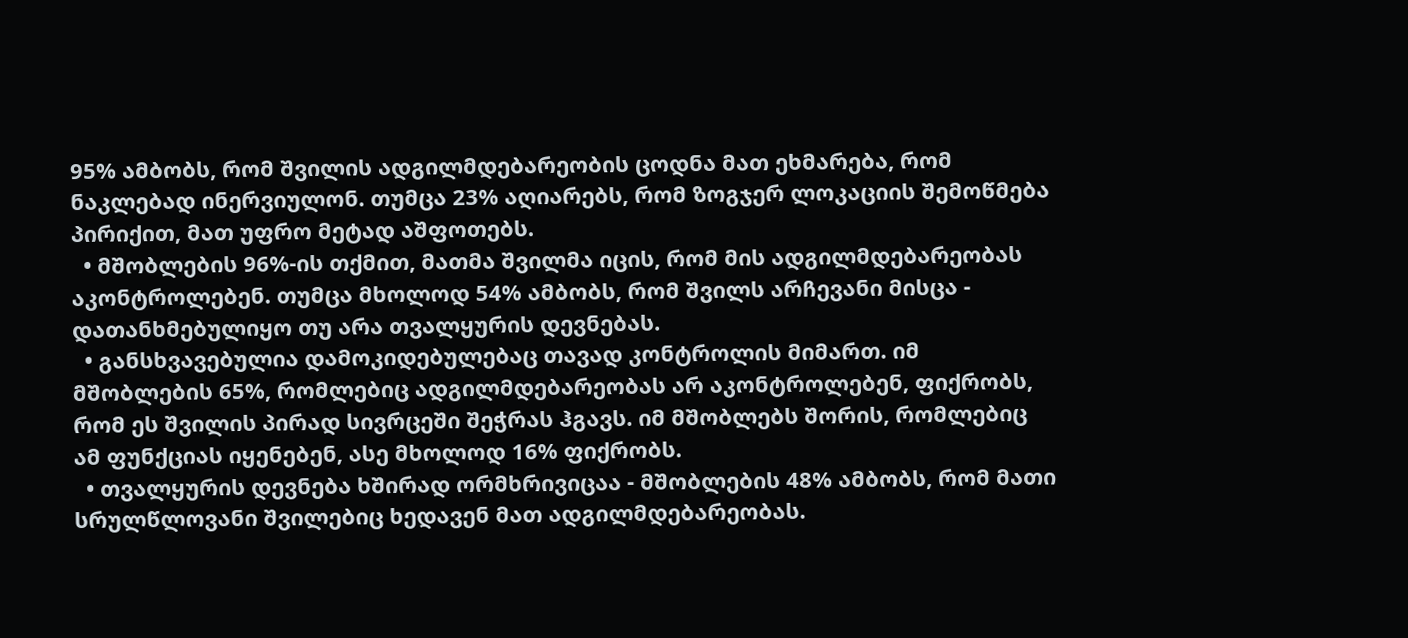95% ამბობს, რომ შვილის ადგილმდებარეობის ცოდნა მათ ეხმარება, რომ ნაკლებად ინერვიულონ. თუმცა 23% აღიარებს, რომ ზოგჯერ ლოკაციის შემოწმება პირიქით, მათ უფრო მეტად აშფოთებს.
  • მშობლების 96%-ის თქმით, მათმა შვილმა იცის, რომ მის ადგილმდებარეობას აკონტროლებენ. თუმცა მხოლოდ 54% ამბობს, რომ შვილს არჩევანი მისცა - დათანხმებულიყო თუ არა თვალყურის დევნებას.
  • განსხვავებულია დამოკიდებულებაც თავად კონტროლის მიმართ. იმ მშობლების 65%, რომლებიც ადგილმდებარეობას არ აკონტროლებენ, ფიქრობს, რომ ეს შვილის პირად სივრცეში შეჭრას ჰგავს. იმ მშობლებს შორის, რომლებიც ამ ფუნქციას იყენებენ, ასე მხოლოდ 16% ფიქრობს.
  • თვალყურის დევნება ხშირად ორმხრივიცაა - მშობლების 48% ამბობს, რომ მათი სრულწლოვანი შვილებიც ხედავენ მათ ადგილმდებარეობას.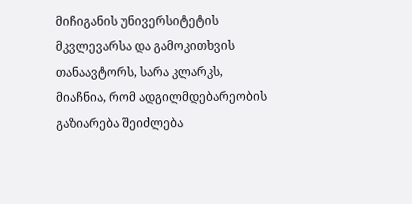მიჩიგანის უნივერსიტეტის მკვლევარსა და გამოკითხვის თანაავტორს, სარა კლარკს, მიაჩნია, რომ ადგილმდებარეობის გაზიარება შეიძლება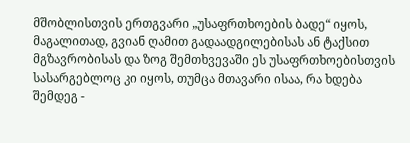მშობლისთვის ერთგვარი „უსაფრთხოების ბადე“ იყოს, მაგალითად, გვიან ღამით გადაადგილებისას ან ტაქსით მგზავრობისას და ზოგ შემთხვევაში ეს უსაფრთხოებისთვის სასარგებლოც კი იყოს, თუმცა მთავარი ისაა, რა ხდება შემდეგ -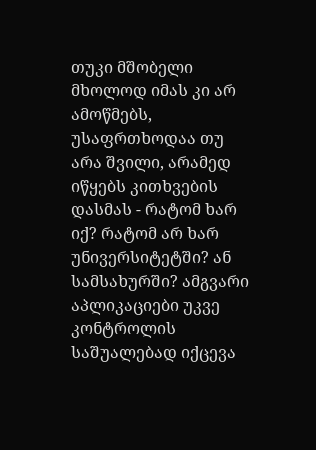თუკი მშობელი მხოლოდ იმას კი არ ამოწმებს, უსაფრთხოდაა თუ არა შვილი, არამედ იწყებს კითხვების დასმას - რატომ ხარ იქ? რატომ არ ხარ უნივერსიტეტში? ან სამსახურში? ამგვარი აპლიკაციები უკვე კონტროლის საშუალებად იქცევა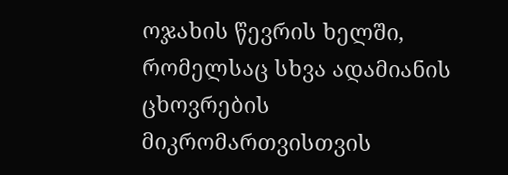ოჯახის წევრის ხელში, რომელსაც სხვა ადამიანის ცხოვრების მიკრომართვისთვის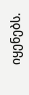იყენებს.